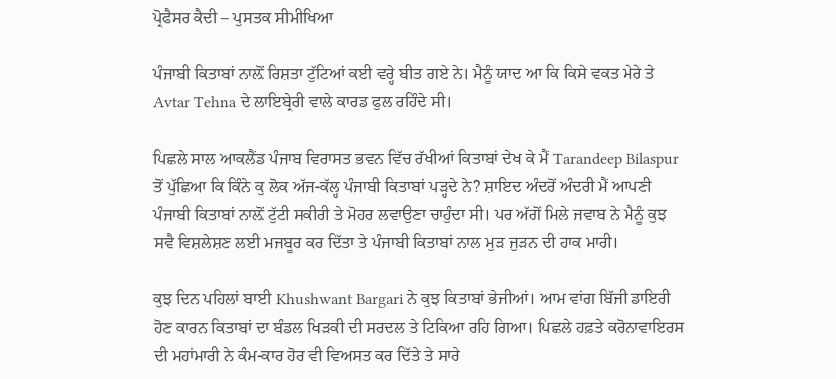ਪ੍ਰੋਫੈਸਰ ਕੈਦੀ – ਪੁਸਤਕ ਸੀਮੀਖਿਆ

ਪੰਜਾਬੀ ਕਿਤਾਬਾਂ ਨਾਲ਼ੋਂ ਰਿਸ਼ਤਾ ਟੁੱਟਿਆਂ ਕਈ ਵਰ੍ਹੇ ਬੀਤ ਗਏ ਨੇ। ਮੈਨੂੰ ਯਾਦ ਆ ਕਿ ਕਿਸੇ ਵਕਤ ਮੇਰੇ ਤੇ Avtar Tehna ਦੇ ਲਾਇਬ੍ਰੇਰੀ ਵਾਲੇ ਕਾਰਡ ਫੁਲ ਰਹਿੰਦੇ ਸੀ।

ਪਿਛਲੇ ਸਾਲ ਆਕਲੈਂਡ ਪੰਜਾਬ ਵਿਰਾਸਤ ਭਵਨ ਵਿੱਚ ਰੱਖੀਆਂ ਕਿਤਾਬਾਂ ਦੇਖ ਕੇ ਮੈਂ Tarandeep Bilaspur ਤੋਂ ਪੁੱਛਿਆ ਕਿ ਕਿੰਨੇ ਕੁ ਲੋਕ ਅੱਜ-ਕੱਲ੍ਹ ਪੰਜਾਬੀ ਕਿਤਾਬਾਂ ਪੜ੍ਹਦੇ ਨੇ? ਸ਼ਾਇਦ ਅੰਦਰੋਂ ਅੰਦਰੀ ਮੈਂ ਆਪਣੀ ਪੰਜਾਬੀ ਕਿਤਾਬਾਂ ਨਾਲ਼ੋਂ ਟੁੱਟੀ ਸਕੀਰੀ ਤੇ ਮੋਹਰ ਲਵਾਉਣਾ ਚਾਹੁੰਦਾ ਸੀ। ਪਰ ਅੱਗੋਂ ਮਿਲੇ ਜਵਾਬ ਨੇ ਮੈਨੂੰ ਕੁਝ ਸਵੈ ਵਿਸ਼ਲੇਸ਼ਣ ਲਈ ਮਜਬੂਰ ਕਰ ਦਿੱਤਾ ਤੇ ਪੰਜਾਬੀ ਕਿਤਾਬਾਂ ਨਾਲ ਮੁੜ ਜੁੜਨ ਦੀ ਹਾਕ ਮਾਰੀ।

ਕੁਝ ਦਿਨ ਪਹਿਲਾਂ ਬਾਈ Khushwant Bargari ਨੇ ਕੁਝ ਕਿਤਾਬਾਂ ਭੇਜੀਆਂ। ਆਮ ਵਾਂਗ ਬਿੱਜੀ ਡਾਇਰੀ ਹੋਣ ਕਾਰਨ ਕਿਤਾਬਾਂ ਦਾ ਬੰਡਲ ਖਿੜਕੀ ਦੀ ਸਰਦਲ ਤੇ ਟਿਕਿਆ ਰਹਿ ਗਿਆ। ਪਿਛਲੇ ਹਫ਼ਤੇ ਕਰੋਨਾਵਾਇਰਸ ਦੀ ਮਹਾਂਮਾਰੀ ਨੇ ਕੰਮ-ਕਾਰ ਹੋਰ ਵੀ ਵਿਅਸਤ ਕਰ ਦਿੱਤੇ ਤੇ ਸਾਰੇ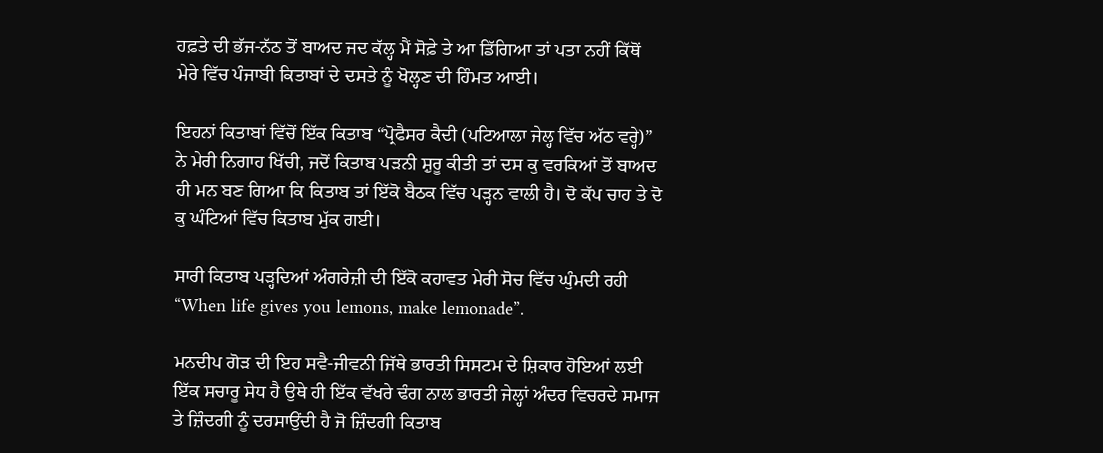ਹਫ਼ਤੇ ਦੀ ਭੱਜ-ਨੱਠ ਤੋਂ ਬਾਅਦ ਜਦ ਕੱਲ੍ਹ ਮੈਂ ਸੋਫ਼ੇ ਤੇ ਆ ਡਿੱਗਿਆ ਤਾਂ ਪਤਾ ਨਹੀਂ ਕਿੱਥੋਂ ਮੇਰੇ ਵਿੱਚ ਪੰਜਾਬੀ ਕਿਤਾਬਾਂ ਦੇ ਦਸਤੇ ਨੂੰ ਖੋਲ੍ਹਣ ਦੀ ਹਿੰਮਤ ਆਈ।

ਇਹਨਾਂ ਕਿਤਾਬਾਂ ਵਿੱਚੋਂ ਇੱਕ ਕਿਤਾਬ “ਪ੍ਰੋਫੈਸਰ ਕੈਦੀ (ਪਟਿਆਲਾ ਜੇਲ੍ਹ ਵਿੱਚ ਅੱਠ ਵਰ੍ਹੇ)” ਨੇ ਮੇਰੀ ਨਿਗਾਹ ਖਿੱਚੀ, ਜਦੋਂ ਕਿਤਾਬ ਪੜਨੀ ਸ਼ੁਰੂ ਕੀਤੀ ਤਾਂ ਦਸ ਕੁ ਵਰਕਿਆਂ ਤੋਂ ਬਾਅਦ ਹੀ ਮਨ ਬਣ ਗਿਆ ਕਿ ਕਿਤਾਬ ਤਾਂ ਇੱਕੋ ਬੈਠਕ ਵਿੱਚ ਪੜ੍ਹਨ ਵਾਲੀ ਹੈ। ਦੋ ਕੱਪ ਚਾਹ ਤੇ ਦੋ ਕੁ ਘੰਟਿਆਂ ਵਿੱਚ ਕਿਤਾਬ ਮੁੱਕ ਗਈ।

ਸਾਰੀ ਕਿਤਾਬ ਪੜ੍ਹਦਿਆਂ ਅੰਗਰੇਜ਼ੀ ਦੀ ਇੱਕੋ ਕਹਾਵਤ ਮੇਰੀ ਸੋਚ ਵਿੱਚ ਘੁੰਮਦੀ ਰਹੀ “When life gives you lemons, make lemonade”.

ਮਨਦੀਪ ਗੋੜ ਦੀ ਇਹ ਸਵੈ-ਜੀਵਨੀ ਜਿੱਥੇ ਭਾਰਤੀ ਸਿਸਟਮ ਦੇ ਸ਼ਿਕਾਰ ਹੋਇਆਂ ਲਈ ਇੱਕ ਸਚਾਰੂ ਸੇਧ ਹੈ ਉਥੇ ਹੀ ਇੱਕ ਵੱਖਰੇ ਢੰਗ ਨਾਲ ਭਾਰਤੀ ਜੇਲ੍ਹਾਂ ਅੰਦਰ ਵਿਚਰਦੇ ਸਮਾਜ ਤੇ ਜ਼ਿੰਦਗੀ ਨੂੰ ਦਰਸਾਉਂਦੀ ਹੈ ਜੋ ਜ਼ਿੰਦਗੀ ਕਿਤਾਬ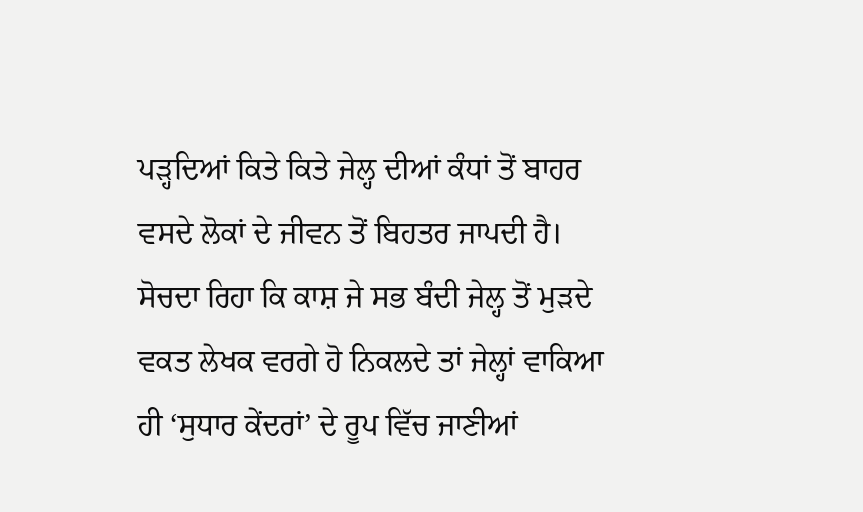ਪੜ੍ਹਦਿਆਂ ਕਿਤੇ ਕਿਤੇ ਜੇਲ੍ਹ ਦੀਆਂ ਕੰਧਾਂ ਤੋਂ ਬਾਹਰ ਵਸਦੇ ਲੋਕਾਂ ਦੇ ਜੀਵਨ ਤੋਂ ਬਿਹਤਰ ਜਾਪਦੀ ਹੈ। ਸੋਚਦਾ ਰਿਹਾ ਕਿ ਕਾਸ਼ ਜੇ ਸਭ ਬੰਦੀ ਜੇਲ੍ਹ ਤੋਂ ਮੁੜਦੇ ਵਕਤ ਲੇਖਕ ਵਰਗੇ ਹੋ ਨਿਕਲਦੇ ਤਾਂ ਜੇਲ੍ਹਾਂ ਵਾਕਿਆ ਹੀ ‘ਸੁਧਾਰ ਕੇਂਦਰਾਂ’ ਦੇ ਰੂਪ ਵਿੱਚ ਜਾਣੀਆਂ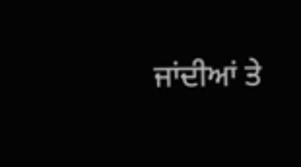ਜਾਂਦੀਆਂ ਤੇ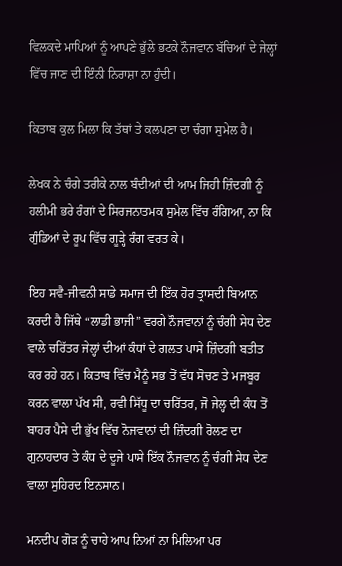ਵਿਲਕਦੇ ਮਾਪਿਆਂ ਨੂੰ ਆਪਣੇ ਭੁੱਲੇ ਭਟਕੇ ਨੌਜਵਾਨ ਬੱਚਿਆਂ ਦੇ ਜੇਲ੍ਹਾਂ ਵਿੱਚ ਜਾਣ ਦੀ ਇੰਨੀ ਨਿਰਾਸ਼ਾ ਨਾ ਹੁੰਦੀ।

ਕਿਤਾਬ ਕੁਲ ਮਿਲਾ ਕਿ ਤੱਥਾਂ ਤੇ ਕਲਪਣਾ ਦਾ ਚੰਗਾ ਸੁਮੇਲ ਹੈ।

ਲੇਖਕ ਨੇ ਚੰਗੇ ਤਰੀਕੇ ਨਾਲ ਬੰਦੀਆਂ ਦੀ ਆਮ ਜਿਹੀ ਜ਼ਿੰਦਗੀ ਨੂੰ ਹਲੀਮੀ ਭਰੇ ਰੰਗਾਂ ਦੇ ਸਿਰਜਨਾਤਮਕ ਸੁਮੇਲ ਵਿੱਚ ਰੰਗਿਆ, ਨਾ ਕਿ ਗੁੰਡਿਆਂ ਦੇ ਰੂਪ ਵਿੱਚ ਗੂੜ੍ਹੇ ਰੰਗ ਵਰਤ ਕੇ।

ਇਹ ਸਵੈ-ਜੀਵਨੀ ਸਾਡੇ ਸਮਾਜ ਦੀ ਇੱਕ ਹੋਰ ਤ੍ਰਾਸਦੀ ਬਿਆਨ ਕਰਦੀ ਹੈ ਜਿੱਥੇ “ਲਾਡੀ ਭਾਜੀ” ਵਰਗੇ ਨੌਜਵਾਨਾਂ ਨੂੰ ਚੰਗੀ ਸੇਧ ਦੇਣ ਵਾਲੇ ਚਰਿੱਤਰ ਜੇਲ੍ਹਾਂ ਦੀਆਂ ਕੰਧਾਂ ਦੇ ਗਲਤ ਪਾਸੇ ਜ਼ਿੰਦਗੀ ਬਤੀਤ ਕਰ ਰਹੇ ਹਨ। ਕਿਤਾਬ ਵਿੱਚ ਮੈਨੂੰ ਸਭ ਤੋਂ ਵੱਧ ਸੋਚਣ ਤੇ ਮਜਬੂਰ ਕਰਨ ਵਾਲਾ ਪੱਖ ਸੀ, ਰਵੀ ਸਿੱਧੂ ਦਾ ਚਰਿੱਤਰ, ਜੋ ਜੇਲ੍ਹ ਦੀ ਕੰਧ ਤੋਂ ਬਾਹਰ ਪੈਸੇ ਦੀ ਭੁੱਖ ਵਿੱਚ ਨੋਜਵਾਨਾਂ ਦੀ ਜ਼ਿੰਦਗੀ ਰੋਲਣ ਦਾ ਗੁਨਾਹਦਾਰ ਤੇ ਕੰਧ ਦੇ ਦੂਜੇ ਪਾਸੇ ਇੱਕ ਨੌਜਵਾਨ ਨੂੰ ਚੰਗੀ ਸੇਧ ਦੇਣ ਵਾਲਾ ਸੁਹਿਰਦ ਇਨਸਾਨ।

ਮਨਦੀਪ ਗੋੜ ਨੂੰ ਚਾਹੇ ਆਪ ਨਿਆਂ ਨਾ ਮਿਲਿਆ ਪਰ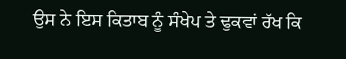ਉਸ ਨੇ ਇਸ ਕਿਤਾਬ ਨੂੰ ਸੰਖੇਪ ਤੇ ਢੁਕਵਾਂ ਰੱਖ ਕਿ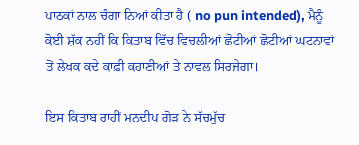ਪਾਠਕਾਂ ਨਾਲ ਚੰਗਾ ਨਿਆਂ ਕੀਤਾ ਹੈ ( no pun intended), ਮੈਨੂੰ ਕੋਈ ਸ਼ੱਕ ਨਹੀਂ ਕਿ ਕਿਤਾਬ ਵਿੱਚ ਵਿਚਲੀਆਂ ਛੋਟੀਆਂ ਛੋਟੀਆਂ ਘਟਨਾਵਾਂ ਤੋਂ ਲੇਖਕ ਕਦੇ ਕਾਫ਼ੀ ਕਹਾਣੀਆਂ ਤੇ ਨਾਵਲ ਸਿਰਜੇਗਾ।

ਇਸ ਕਿਤਾਬ ਰਾਹੀਂ ਮਨਦੀਪ ਗੋੜ ਨੇ ਸੱਚਮੁੱਚ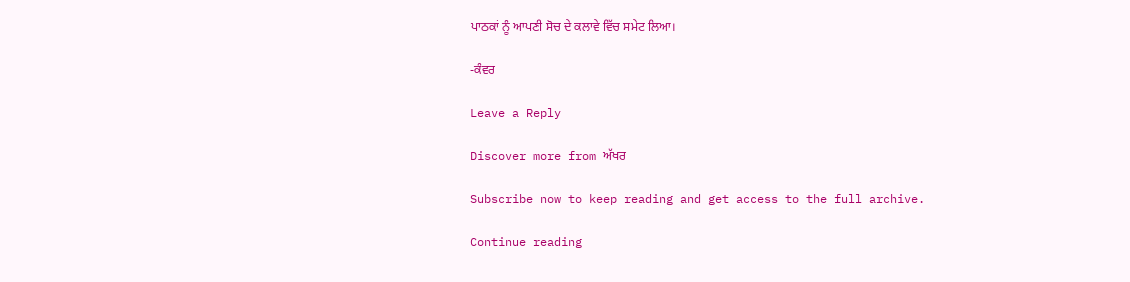ਪਾਠਕਾਂ ਨੂੰ ਆਪਣੀ ਸੋਚ ਦੇ ਕਲਾਵੇ ਵਿੱਚ ਸਮੇਟ ਲਿਆ।

-ਕੰਵਰ

Leave a Reply

Discover more from ਅੱਖਰ

Subscribe now to keep reading and get access to the full archive.

Continue reading